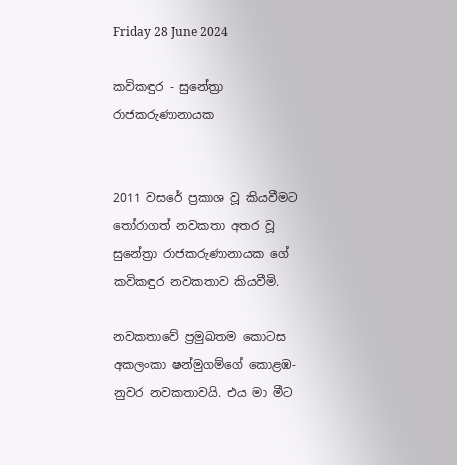Friday 28 June 2024

කවිකඳුර - සුනේත්‍රා රාජකරුණානායක


2011 වසරේ ප්‍රකාශ වූ කියවීමට තෝරාගත් නවකතා අතර වූ සුනේත්‍රා රාජකරුණානායක ගේ කවිකඳුර නවකතාව කියවීමි.

නවකතාවේ ප්‍රමුඛතම කොටස අකලංකා ෂන්මුගම්ගේ කොළඹ-නුවර නවකතාවයි. එය මා මීට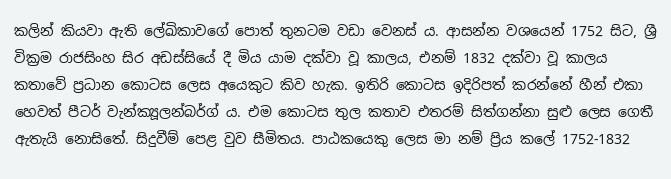කලින් කියවා ඇති ලේඛිකාවගේ පොත් තුනටම වඩා වෙනස් ය. ආසන්න වශයෙන් 1752 සිට, ශ්‍රී වික්‍රම රාජසිංහ සිර අඩස්සියේ දී මිය යාම දක්වා වූ කාලය, එනම් 1832 දක්වා වූ කාලය කතාවේ ප්‍රධාන කොටස ලෙස අයෙකුට කිව හැක. ඉතිරි කොටස ඉදිරිපත් කරන්නේ හීන් එකා හෙවත් පීටර් වැන්ක්‍යූලන්බර්ග් ය. එම කොටස තුල කතාව එතරම් සිත්ගන්නා සුළු ලෙස ගෙතී ඇතැයි නොසිතේ. සිදුවීම් පෙළ වුව සීමිතය. පාඨකයෙකු ලෙස මා නම් ප්‍රිය කලේ 1752-1832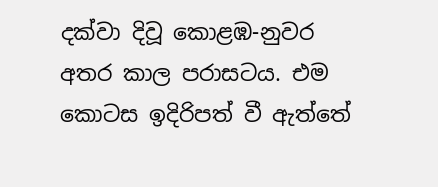දක්වා දිවූ කොළඹ-නුවර අතර කාල පරාසටය. එම කොටස ඉදිරිපත් වී ඇත්තේ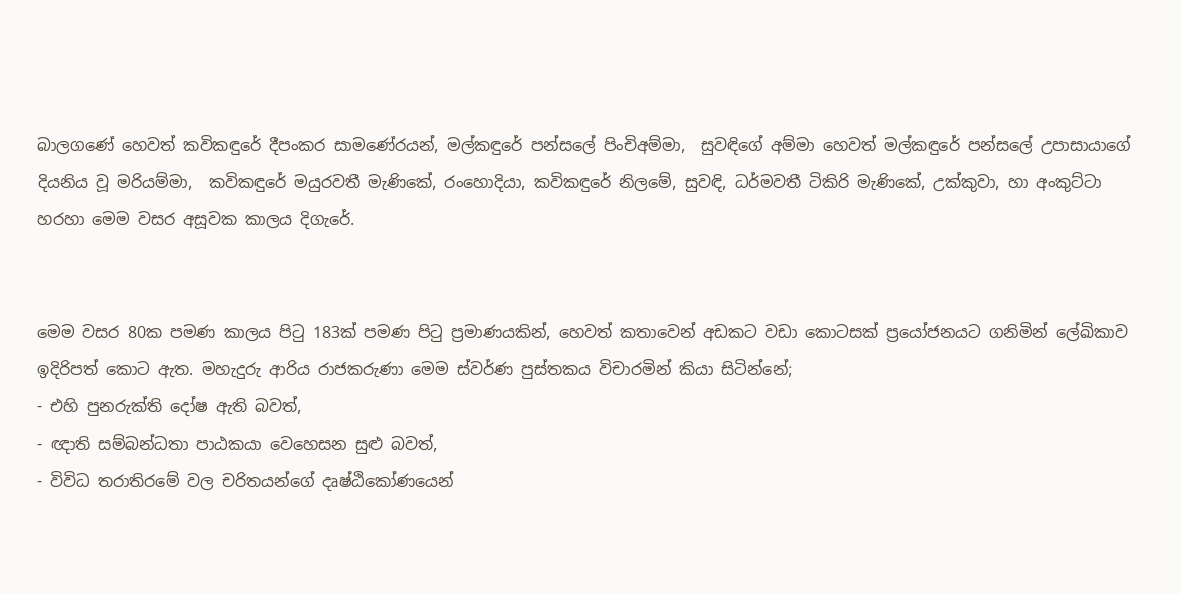බාලගණේ හෙවත් කවිකඳුරේ දීපංකර සාමණේරයන්, මල්කඳුරේ පන්සලේ පිංචිඅම්මා,  සුවඳිගේ අම්මා හෙවත් මල්කඳුරේ පන්සලේ උපාසායාගේ දියනිය වූ මරියම්මා,  කවිකඳුරේ මයුරවතී මැණිකේ, රංහොදියා, කවිකඳුරේ නිලමේ, සුවඳි, ධර්මවතී ටිකිරි මැණිකේ, උක්කුවා, හා අංකුට්ටා හරහා මෙම වසර අසූවක කාලය දිගැරේ.


මෙම වසර 80ක පමණ කාලය පිටු 183ක් පමණ පිටු ප්‍රමාණයකින්, හෙවත් කතාවෙන් අඩකට වඩා කොටසක් ප්‍රයෝජනයට ගනිමින් ලේඛිකාව ඉදිරිපත් කොට ඇත. මහැදුරු ආරිය රාජකරුණා මෙම ස්වර්ණ පුස්තකය විචාරමින් කියා සිටින්නේ;
- එහි පුනරුක්ති දෝෂ ඇති බවත්,
- ඥාති සම්බන්ධතා පාඨකයා වෙහෙසන සුළු බවත්,
- විවිධ තරාතිරමේ වල චරිතයන්ගේ දෘෂ්ඨිකෝණයෙන්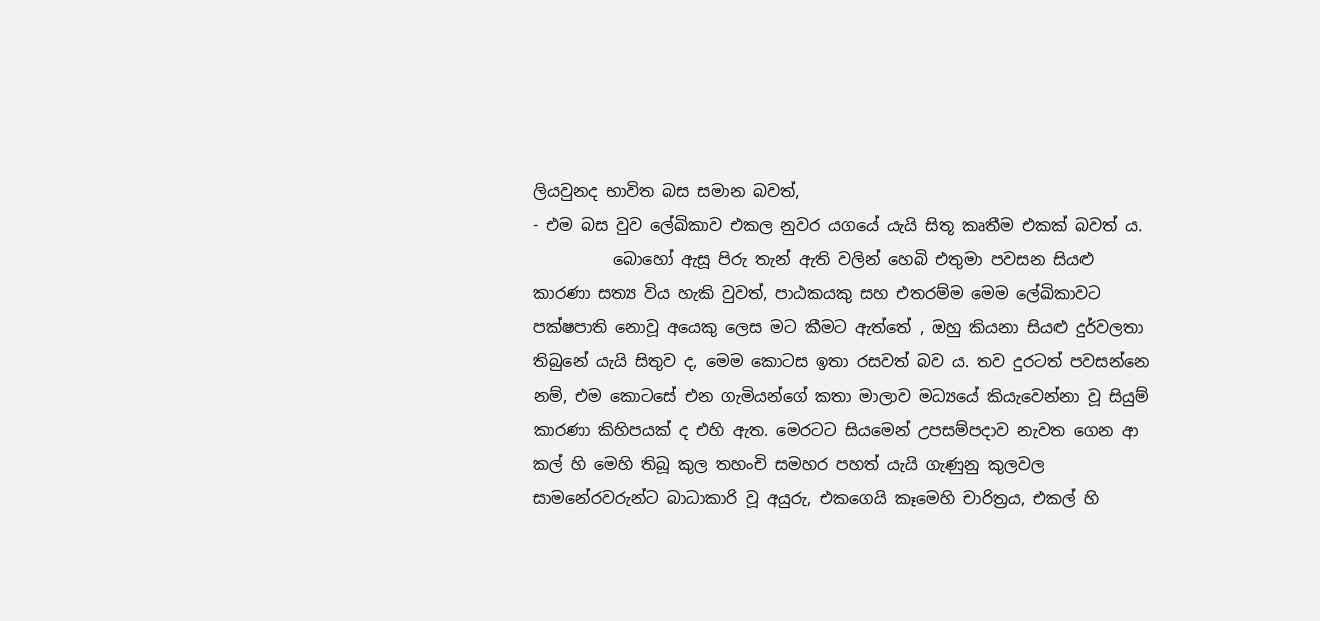ලියවුනද භාවිත බස සමාන බවත්,
- එම බස වුව ලේඛිකාව එකල නුවර යගයේ යැයි සිතූ කෘතීම එකක් බවත් ය.
          බොහෝ ඇසූ පිරු තැන් ඇති වලින් හෙබි එතුමා පවසන සියළු කාරණා සත්‍ය විය හැකි වුවත්, පාඨකයකු සහ එතරම්ම මෙම ලේඛිකාවට පක්ෂපාති නොවූ අයෙකු ලෙස මට කීමට ඇත්තේ , ඔහු කියනා සියළු දුර්වලතා තිබුනේ යැයි සිතුව ද, මෙම කොටස ඉතා රසවත් බව ය. තව දුරටත් පවසන්නෙ නම්, එම කොටසේ එන ගැමියන්ගේ කතා මාලාව මධ්‍යයේ කියැවෙන්නා වූ සියුම් කාරණා කිහිපයක් ද එහි ඇත. මෙරටට සියමෙන් උපසම්පදාව නැවත ගෙන ආ කල් හි මෙහි තිබූ කුල තහංචි සමහර පහත් යැයි ගැණුනු කුලවල සාමනේරවරුන්ට බාධාකාරි වූ අයුරු, එකගෙයි කෑමෙහි චාරිත්‍රය, එකල් හි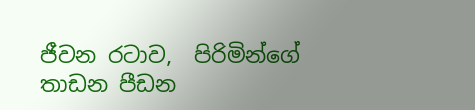ජීවන රටාව,  පිරිමින්ගේ තාඩන පීඩන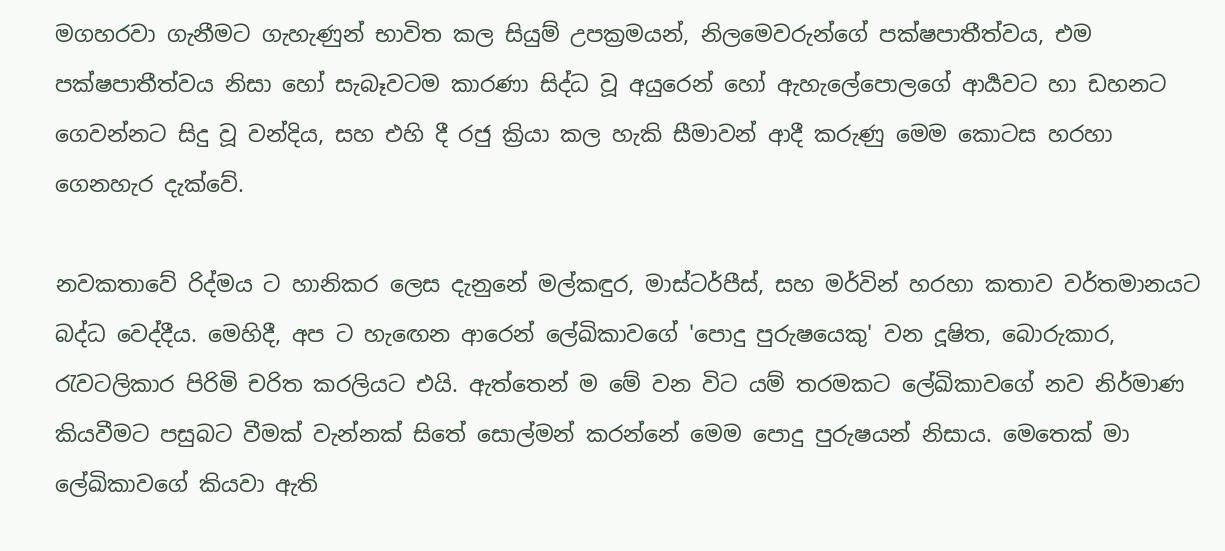මගහරවා ගැනීමට ගැහැණුන් භාවිත කල සියුම් උපක්‍රමයන්, නිලමෙවරුන්ගේ පක්ෂපාතීත්වය, එම පක්ෂපාතීත්වය නිසා හෝ සැබෑවටම කාරණා සිද්ධ වූ අයුරෙන් හෝ ඇහැලේපොලගේ ආර්‍යවට හා ඩහනට ගෙවන්නට සිදු වූ වන්දිය, සහ එහි දී රජු ක්‍රියා කල හැකි සීමාවන් ආදී කරුණු මෙම කොටස හරහා ගෙනහැර දැක්වේ.

නවකතාවේ රිද්මය ට හානිකර ලෙස දැනුනේ මල්කඳුර, මාස්ටර්පීස්, සහ මර්වින් හරහා කතාව වර්තමානයට බද්ධ වෙද්දීය. මෙහිදී, අප ට හැඟෙන ආරෙන් ලේඛිකාවගේ 'පොදු පුරුෂයෙකු' වන දූෂිත, බොරුකාර, රැවටලිකාර පිරිමි චරිත කරලියට එයි. ඇත්තෙන් ම මේ වන විට යම් තරමකට ලේඛිකාවගේ නව නිර්මාණ කියවීමට පසුබට වීමක් වැන්නක් සිතේ සොල්මන් කරන්නේ මෙම පොදු පුරුෂයන් නිසාය. මෙතෙක් මා ලේඛිකාවගේ කියවා ඇති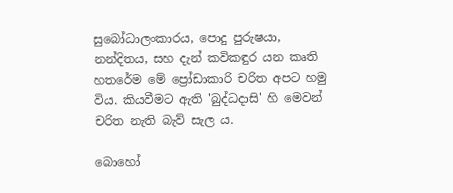සුබෝධාලංකාරය, පොදු පුරුෂයා, නන්දිතය, සහ දැන් කවිකඳුර යන කෘති හතරේම මේ ප්‍රෝඩාකාරි චරිත අපට හමු විය. කියවීමට ඇති 'බුද්ධදාසි' හි මෙවන් චරිත නැති බැව් සැල ය.

බොහෝ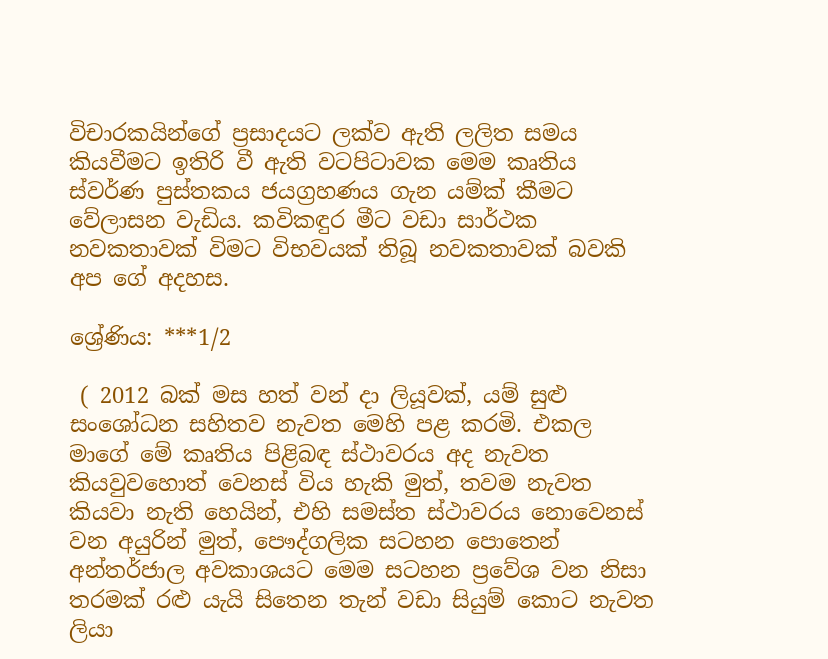විචාරකයින්ගේ ප්‍රසාදයට ලක්ව ඇති ලලිත සමය කියවීමට ඉතිරි වී ඇති වටපිටාවක මෙම කෘතිය ස්වර්ණ පුස්තකය ජයග්‍රහණය ගැන යම්ක් කීමට වේලාසන වැඩිය. කවිකඳුර මීට වඩා සාර්ථක නවකතාවක් විමට විභවයක් තිබූ නවකතාවක් බවකි අප ගේ අදහස.

ශ්‍රේණිය: ***1/2

 ( 2012 බක් මස හත් වන් දා ලියූවක්, යම් සුළු සංශෝධන සහිතව නැවත මෙහි පළ කරමි. එකල මාගේ මේ කෘතිය පිළිබඳ ස්ථාවරය අද නැවත කියවුවහොත් වෙනස් විය හැකි මුත්, තවම නැවත කියවා නැති හෙයින්, එහි සමස්ත ස්ථාවරය නොවෙනස් වන අයුරින් මුත්, පෞද්ගලික සටහන පොතෙන් අන්තර්ජාල අවකාශයට මෙම සටහන ප්‍රවේශ වන නිසා තරමක් රළු යැයි සිතෙන තැන් වඩා සියුම් කොට නැවත ලියා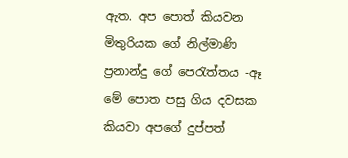ඇත. අප පොත් කියවන මිතුරියක ගේ නිල්මාණි ප්‍රනාන්දු ගේ පෙරැත්තය -ඈ මේ පොත පසු ගිය දවසක කියවා අපගේ දුප්පත්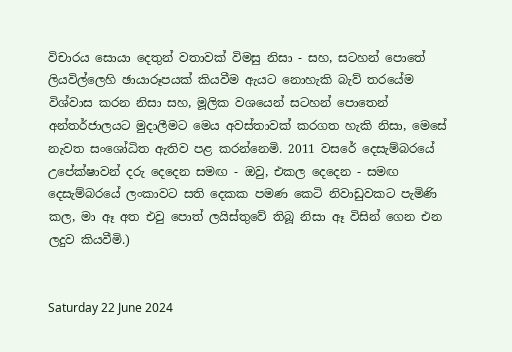විචාරය සොයා දෙතුන් වතාවක් විමසු නිසා - සහ, සටහන් පොතේ ලියවිල්ලෙහි ඡායාරූපයක් කියවීම ඇයට නොහැකි බැව් තරයේම විශ්වාස කරන නිසා සහ, මූලික වශයෙන් සටහන් පොතෙන් අන්තර්ජාලයට මුදාලීමට මෙය අවස්තාවක් කරගත හැකි නිසා, මෙසේ නැවත සංශෝධිත ඇතිව පළ කරන්නෙමි. 2011 වසරේ දෙසැම්බරයේ උපේක්ෂාවන් දරු දෙදෙන සමඟ - ඔවු, එකල දෙදෙන - සමඟ දෙසැම්බරයේ ලංකාවට සති දෙකක පමණ කෙටි නිවාඩුවකට පැමිණි කල, මා ඈ අත එවු පොත් ලයිස්තුවේ තිබූ නිසා ඈ විසින් ගෙන එන ලදුව කියවීමි.)


Saturday 22 June 2024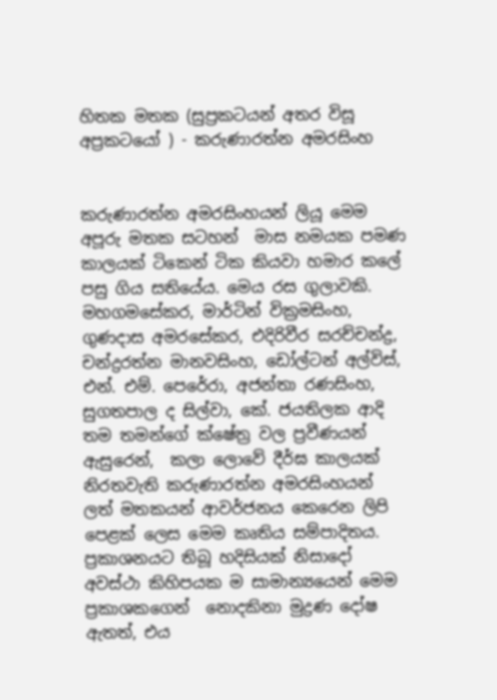හිතක මතක (සුප්‍රකටයන් අතර විසූ අප්‍රකටයෝ ) - කරුණාරත්න අමරසිංහ


කරුණාරත්න අමරසිංහයන් ලියූ මෙම අපූරු මතක සටහන්  මාස නමයක පමණ කාලයක් ටිකෙන් ටික කියවා හමාර කලේ පසු ගිය සතියේය. මෙය රස ගුලාවකි. මහගමසේකර, මාර්ටින් වික්‍රමසිංහ, ගුණදාස අමරසේකර, එදිරිවීර සරච්චන්ද්‍ර, චන්ද්‍රරත්න මානවසිංහ, ඩෝල්ටන් අල්විස්, එන්. එම්. පෙරේරා, අජන්තා රණසිංහ, සුගතපාල ද සිල්වා, කේ. ජයතිලක ආදි තම තමන්ගේ ක්ෂේත්‍ර වල ප්‍රවීණයන් ඇසුරෙන්,  කලා ලොවේ දීර්ඝ කාලයක් නිරතවැති කරුණාරත්න අමරසිංහයන්  ලත් මතකයන් ආවර්ජනය කෙරෙන ලිපි පෙළක් ලෙස මෙම කෘතිය සම්පාදිතය. ප්‍රකාශනයට තිබූ හදිසියක් නිසාදෝ අවස්ථා කිහිපයක ම සාමාන්‍යයෙන් මෙම ප්‍රකාශකගෙන්  නොදකිනා මුද්‍රණ දෝෂ ඇතත්, එය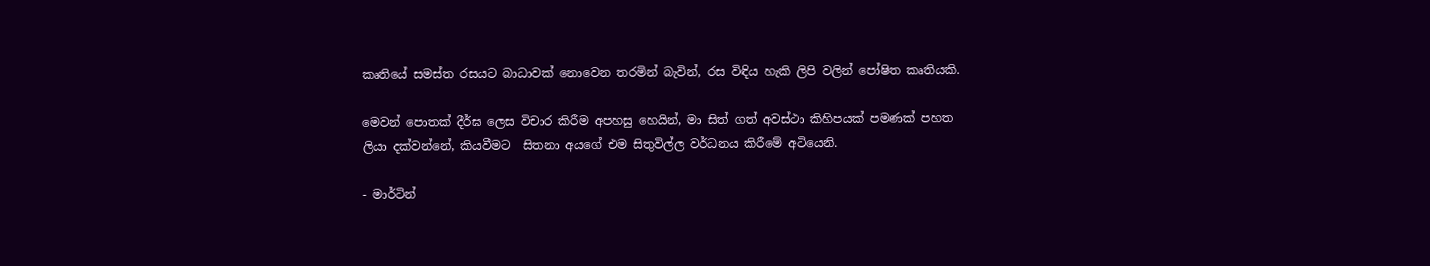කෘතියේ සමස්ත රසයට බාධාවක් නොවෙන තරමින් බැවින්, රස විඳිය හැකි ලිපි වලින් පෝෂිත කෘතියකි.

මෙවන් පොතක් දීර්ඝ ලෙස විචාර කිරීම අපහසු හෙයින්, මා සිත් ගත් අවස්ථා කිහිපයක් පමණක් පහත ලියා දක්වන්නේ, කියවීමට  සිතනා අයගේ එම සිතුවිල්ල වර්ධනය කිරීමේ අටියෙනි.

- මාර්ටින්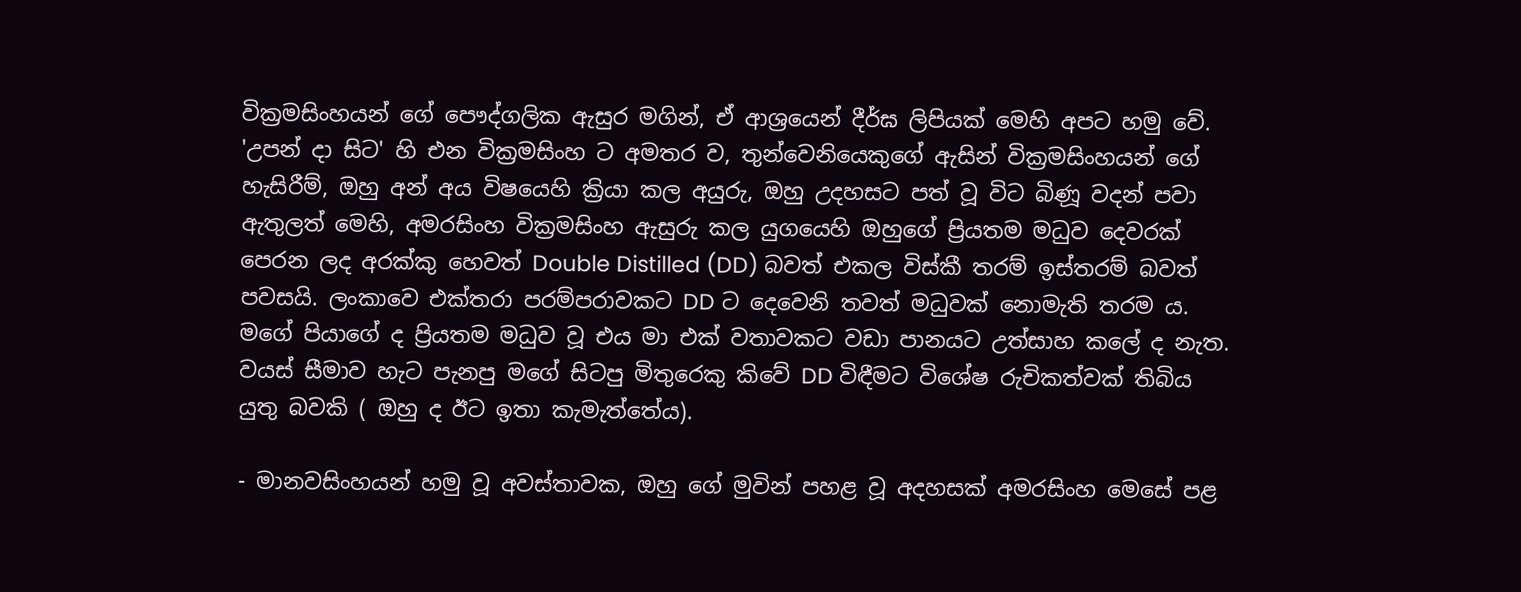වික්‍රමසිංහයන් ගේ පෞද්ගලික ඇසුර මගින්, ඒ ආශ්‍රයෙන් දීර්ඝ ලිපියක් මෙහි අපට හමු වේ. 'උපන් දා සිට' හි එන වික්‍රමසිංහ ට අමතර ව, තුන්වෙනියෙකුගේ ඇසින් වික්‍රමසිංහයන් ගේ හැසිරීම්, ඔහු අන් අය විෂයෙහි ක්‍රියා කල අයුරු, ඔහු උදහසට පත් වූ විට බිණූ වදන් පවා ඇතුලත් මෙහි, අමරසිංහ වික්‍රමසිංහ ඇසුරු කල යුගයෙහි ඔහුගේ ප්‍රියතම මධුව දෙවරක් පෙරන ලද අරක්කු හෙවත් Double Distilled (DD) බවත් එකල විස්කී තරම් ඉස්තරම් බවත් පවසයි. ලංකාවෙ එක්තරා පරම්පරාවකට DD ට දෙවෙනි තවත් මධුවක් නොමැති තරම ය. මගේ පියාගේ ද ප්‍රියතම මධුව වූ එය මා එක් වතාවකට වඩා පානයට උත්සාහ කලේ ද නැත. වයස් සීමාව හැට පැනපු මගේ සිටපු මිතුරෙකු කිවේ DD විඳීමට විශේෂ රුචිකත්වක් තිබිය යුතු බවකි ( ඔහු ද ඊට ඉතා කැමැත්තේය).

- මානවසිංහයන් හමු වූ අවස්තාවක, ඔහු ගේ මුවින් පහළ වූ අදහසක් අමරසිංහ මෙසේ පළ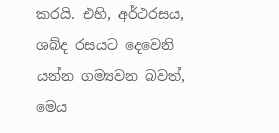කරයි. එහි, අර්ථරසය, ශබ්ද රසයට දෙවෙනි යන්න ගම්‍යවන බවත්, මෙය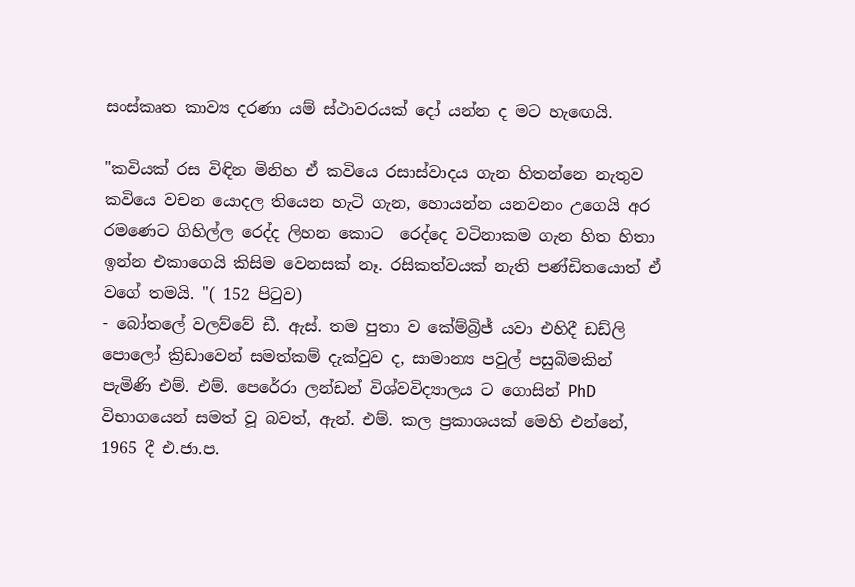සංස්කෘත කාව්‍ය දරණා යම් ස්ථාවරයක් දෝ යන්න ද මට හැඟෙයි.

"කවියක් රස විඳින මිනිහ ඒ කවියෙ රසාස්වාදය ගැන හිතන්නෙ නැතුව කවියෙ වචන යොදල තියෙන හැටි ගැන, හොයන්න යනවනං උගෙයි අර රමණෙට ගිහිල්ල රෙද්ද ලිහන කොට  රෙද්දෙ වටිනාකම ගැන හිත හිතා ඉන්න එකාගෙයි කිසිම වෙනසක් නෑ. රසිකත්වයක් නැති පණ්ඩිතයොත් ඒ වගේ තමයි. "( 152 පිටුව)
- බෝතලේ වලව්වේ ඩී. ඇස්. තම පුතා ව කේම්බ්‍රිජ් යවා එහිදී ඩඩ්ලි පොලෝ ක්‍රිඩාවෙන් සමත්කම් දැක්වුව ද, සාමාන්‍ය පවුල් පසුබිමකින් පැමිණි එම්. එම්. පෙරේරා ලන්ඩන් විශ්වවිද්‍යාලය ට ගොසින් PhD විභාගයෙන් සමත් වූ බවත්, ඇන්. එම්. කල ප්‍රකාශයක් මෙහි එන්නේ, 1965 දී එ.ජා.ප.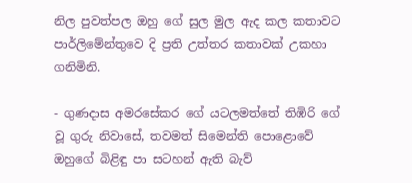නිල පුවත්පල ඔහු ගේ සුල මුල ඇද කල කතාවට පාර්ලිමේන්තුවෙ දි ප්‍රති උත්තර කතාවක් උකහා ගනිමිනි.

- ගුණදාස අමරසේකර ගේ ‍යටලමත්තේ තිඹිරි ගේ වූ ගුරු නිවාසේ, තවමත් සිමෙන්ති පොළොවේ ඔහුගේ බිළිඳු පා සටහන් ඇති බැව්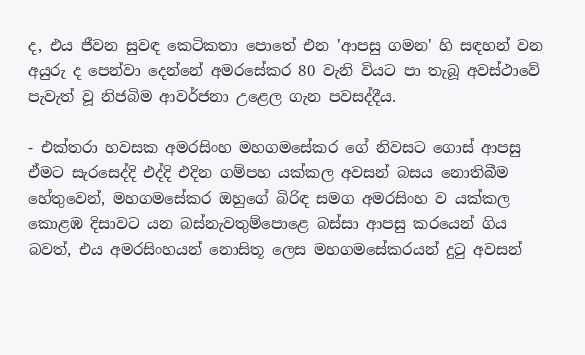ද, එය ජීවන සුවඳ කෙටිකතා පොතේ එන 'ආපසු ගමන' හි සඳහන් වන අයුරු ද පෙන්වා දෙන්නේ අමරසේකර 80 වැනි වියට පා තැබූ අවස්ථාවේ පැවැත් වූ නිජබිම ආවර්ජනා උළෙල ගැන පවසද්දීය.

- එක්තරා හවසක අමරසිංහ මහගමසේකර ගේ නිවසට ගොස් ආපසු ඒමට සැරසෙද්දි එද්දි එදින ගම්පහ යක්කල අවසන් බසය නොතිබීම හේතුවෙන්, මහගමසේකර ඔහුගේ බිරිඳ සමග අමරසිංහ ව යක්කල කොළඹ දිසාවට යන බස්නැවතුම්පොළෙ බස්සා ආපසු කරයෙන් ගිය බවත්, එය අමරසිංහයන් නොසිතූ ලෙස මහගමසේකරයන් දුටු අවසන්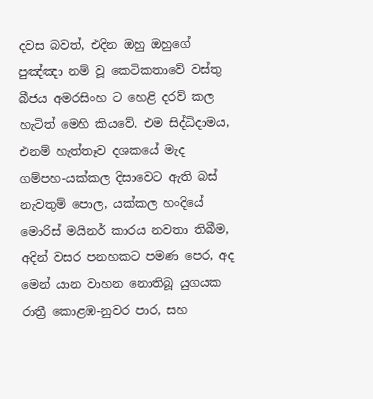දවස බවත්, එදින ඔහු ඔහුගේ පුඤ්ඤා නම් වූ කෙටිකතාවේ වස්තු බීජය අමරසිංහ ට හෙළි දරව් කල හැටිත් මෙහි කියවේ. එම සිද්ධිදාමය, එනම් හැත්තෑව දශකයේ මැද ගම්පහ-යක්කල දිසාවෙට ඇති බස් නැවතුම් පොල, යක්කල හංදියේ මොරිස් මයිනර් කාරය නවතා තිබීම, අදින් වසර පනහකට පමණ පෙර, අද මෙන් යාන වාහන නොතිබූ යුගයක රාත්‍රී කොළඹ-නුවර පාර, සහ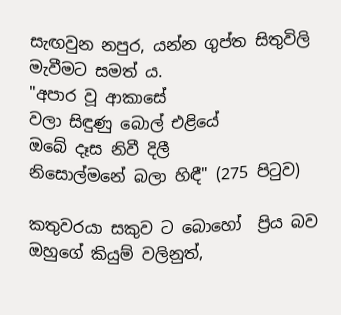සැඟවුන නපුර, යන්න ගුප්ත සිතුවිලි මැවීමට සමත්‍ ය.
"අපාර වූ ආකාසේ
වලා සිඳුණු බොල් එළියේ
ඔබේ දෑස නිවී දිලී
නිසොල්මනේ බලා හිඳී" (275 පිටුව)

කතුවරයා සකුව ට බොහෝ  ප්‍රිය බව ඔහුගේ කියුම් වලිනුත්,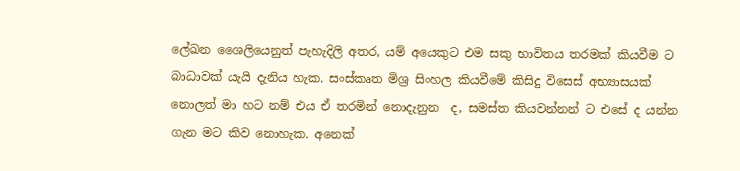ලේඛන ශෛලියෙනුත් පැහැදිලි අතර, යම් අයෙකුට එම සකු භාවිතය තරමක් කියවීම ට බාධාවක් යැයි දැනිය හැක. සංස්කෘත මිශ්‍ර සිංහල කියවීමේ කිසිදු විසෙස් අභ්‍යාසයක් නොලත් මා හට නම් එය ඒ තරමින් නොදැනුන  ද, සමස්ත කියවන්නන් ට එසේ ද යන්න ගැන මට කිව නොහැක. අනෙක්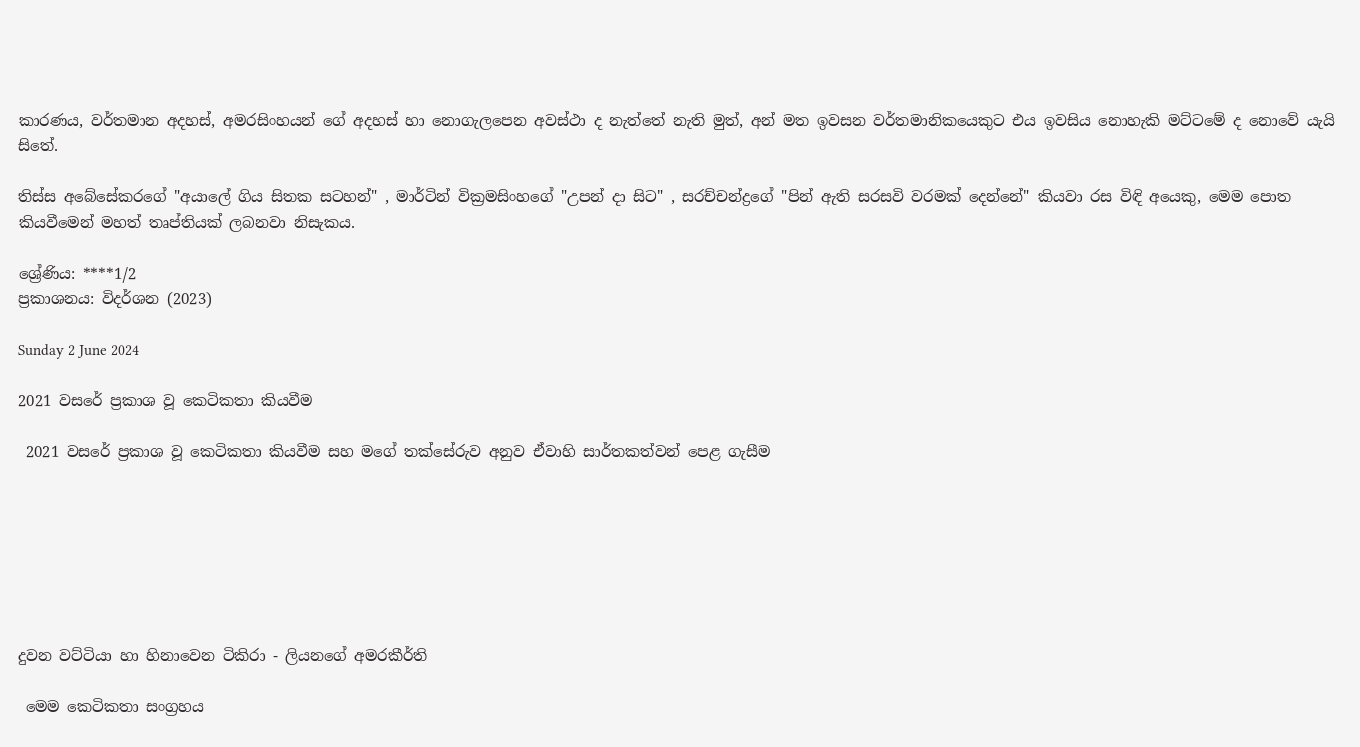කාරණය, වර්තමාන අදහස්, අමරසිංහයන් ගේ අදහස් හා නොගැලපෙන අවස්ථා ද නැත්තේ නැති මුත්, අන් මත ඉවසන වර්තමානිකයෙකුට එය ඉවසිය නොහැකි මට්ටමේ ද නොවේ යැයි සිතේ.

තිස්ස අබේසේකරගේ "අයාලේ ගිය සිතක සටහන්" , මාර්ටින් වික්‍රමසිංහගේ "උපන් දා සිට" , සරච්චන්ද්‍රගේ "පින් ඇති සරසවි වරමක් දෙන්නේ" කියවා රස විඳි අයෙකු, මෙම පොත කියවීමෙන් මහත් තෘප්තියක් ලබනවා නිසැකය.

ශ්‍රේණිය: ****1/2
ප්‍රකාශනය: විදර්ශන (2023)

Sunday 2 June 2024

2021 වසරේ ප්‍රකාශ වූ කෙටිකතා කියවීම

 2021 වසරේ ප්‍රකාශ වූ කෙටිකතා කියවීම සහ මගේ තක්සේරුව අනුව ඒවාහි සාර්තකත්වන් පෙළ ගැසීම







දුවන වට්ටියා හා හිනාවෙන ටිකිරා - ලියනගේ අමරකීර්ති

 මෙම කෙටිකතා සංග්‍රහය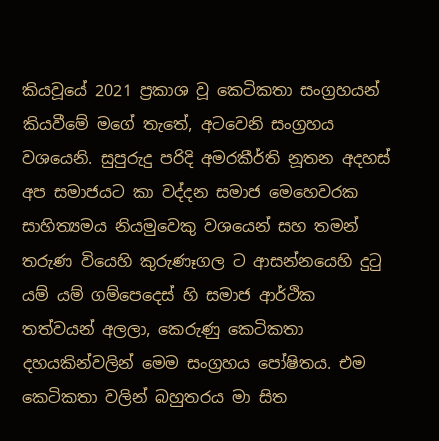කියවූයේ 2021 ප්‍රකාශ වූ කෙටිකතා සංග්‍රහයන් කියවීමේ මගේ තැතේ, අටවෙනි සංග්‍රහය වශයෙනි. සුපුරුදු පරිදි අමරකීර්ති නූතන අදහස් අප සමාජයට කා වද්දන සමාජ මෙහෙවරක සාහිත්‍යමය නියමුවෙකු වශයෙන් සහ තමන් තරුණ වියෙහි කුරුණෑගල ට ආසන්නයෙහි දුටු යම් යම් ගම්පෙදෙස් හි සමාජ ආර්ථික තත්වයන් අලලා, කෙරුණු කෙටිකතා දහයකින්වලින් මෙම සංග්‍රහය පෝෂිතය. එම කෙටිකතා වලින් බහුතරය මා සිත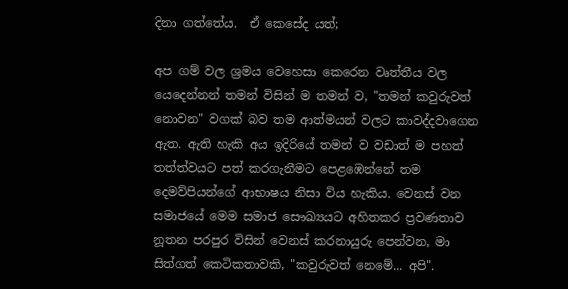දිනා ගත්තේය.  ඒ කෙසේද යත්;

අප ගම් වල ශ්‍රමය වෙහෙසා කෙරෙන වෘත්තීය වල යෙදෙන්නන් තමන් විසින් ම තමන් ව, "තමන් කවුරුවත් නොවන" වගක් බව තම ආත්මයන් වලට කාවද්දවාගෙන ඇත. ඇති හැකි අය ඉදිරියේ තමන් ව වඩාත් ම පහත් තත්ත්වයට පත් කරගැනීමට පෙළඹෙන්නේ තම දෙමව්පියන්ගේ ආභාෂය නිසා විය හැකිය. වෙනස් වන සමාජයේ මෙම සමාජ සෞඛ්‍යයට අහිතකර ප්‍රවණතාව නූතන පරපුර විසින් වෙනස් කරනායුරු පෙන්වන, මා සිත්ගත් කෙටිකතාවකි, "කවුරුවත් නෙමේ... අපි".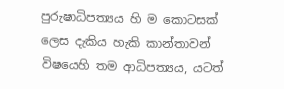පුරුෂාධිපත්‍යය හි ම කොටසක් ලෙස දැකිය හැකි කාන්තාවන් විෂයෙහි තම ආධිපත්‍යය, යටත්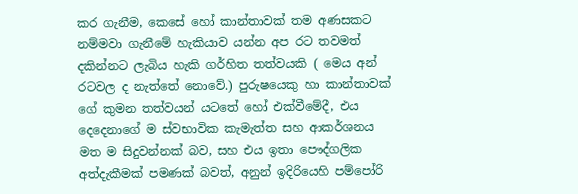කර ගැනීම, කෙසේ හෝ කාන්තාවක් තම අණසකට නම්මවා ගැනීමේ හැකියාව යන්න අප රට තවමත් දකින්නට ලැබිය හැකි ගර්හිත තත්වයකි ( මෙය අන් රටවල ද නැත්තේ නොවේ.) පුරුෂයෙකු හා කාන්තාවක් ගේ කුමන තත්වයන් ‍යටතේ හෝ එක්වීමේදී, එය දෙදෙනාගේ ම ස්වභාවික කැමැත්ත සහ ආකර්ශනය මත ම සිදුවන්නක් බව, සහ එය ඉතා පෞද්ගලික අත්දැකීමක් පමණක් බවත්, අනුන් ඉදිරියෙහි පම්පෝරි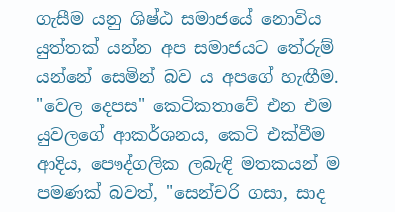ගැසීම යනු ශිෂ්ඨ සමාජයේ නොවිය යුත්තක් යන්න අප සමාජයට තේරුම් යන්නේ සෙමින් බව ය අපගේ හැඟීම. "වෙල දෙපස" කෙටිකතාවේ එන එම යුවලගේ ආකර්ශනය, කෙටි එක්වීම ආදිය, පෞද්ගලික ලබැඳි මතකයන් ම පමණක් බවත්, "සෙන්චරි ගසා, සාද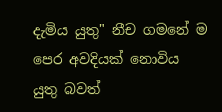දැමිය යුතු" නීච ගමනේ ම පෙර අවදියක් නොවිය යුතු බවත්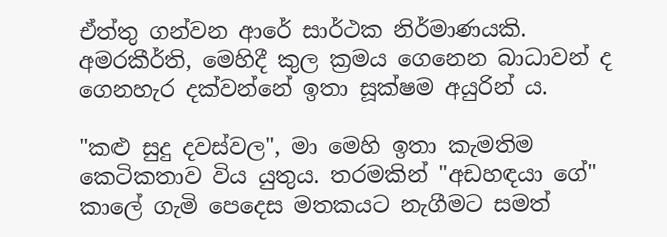ඒත්තු ගන්වන ආරේ සාර්ථක නිර්මාණයකි. අමරකීර්ති, මෙහිදී කුල ක්‍රමය ගෙනෙන බාධාවන් ද ගෙනහැර දක්වන්නේ ඉතා සූක්ෂම අයුරින්‍ ය.

"කළු සුදු දවස්වල", මා මෙහි ඉතා කැමතිම කෙටිකතාව විය යුතුය. තරමකින් "අඩහඳයා ගේ" කාලේ ගැමි පෙදෙස මතකයට නැගීමට සමත්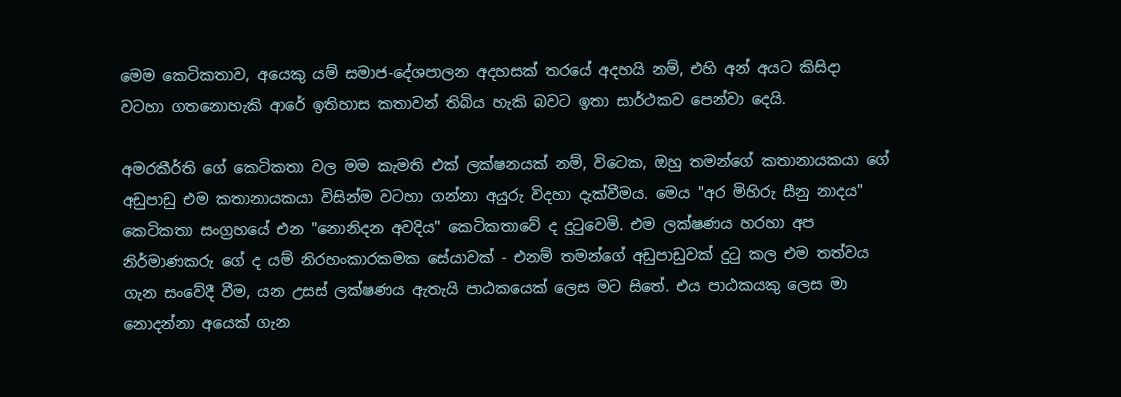මෙම කෙටිකතාව, අයෙකු යම් සමාජ-දේශපාලන අදහසක් තරයේ අදහයි නම්, එහි අන් අයට කිසිදා වටහා ගතනොහැකි ආරේ ඉතිහාස කතාවන් තිබිය හැකි බවට ඉතා සාර්ථකව පෙන්වා දෙයි.

අමරකීර්ති ගේ කෙටිකතා වල මම කැමති එක් ලක්ෂනයක් නම්, විටෙක, ඔහු තමන්ගේ කතානායකයා ගේ අඩුපාඩු එම කතානායකයා විසින්ම වටහා ගන්නා අයුරු විදහා දැක්වීමය. මෙය "අර මිහිරු සීනු නාදය" කෙටිකතා සංග්‍රහයේ එන "නොනිදන අවදිය" කෙටිකතාවේ ද දුටුවෙමි. එම ලක්ෂණය හරහා අප නිර්මාණකරු ගේ ද යම් නිරහංකාරකමක සේයාවක් - එනම් තමන්ගේ අඩුපාඩුවක් දුටු කල එම තත්වය ගැන සංවේදී වීම, යන උසස් ලක්ෂණය ඇතැයි පාඨකයෙක් ලෙස මට සිතේ. එය පාඨකයකු ලෙස මා නොදන්නා අයෙක් ගැන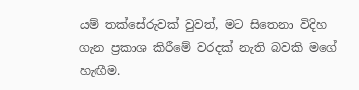යම් තක්සේරුවක් වුවත්, මට සිතෙනා විදිහ ගැන ප්‍රකාශ කිරීමේ වරදක් නැති බවකි මගේ හැඟීම.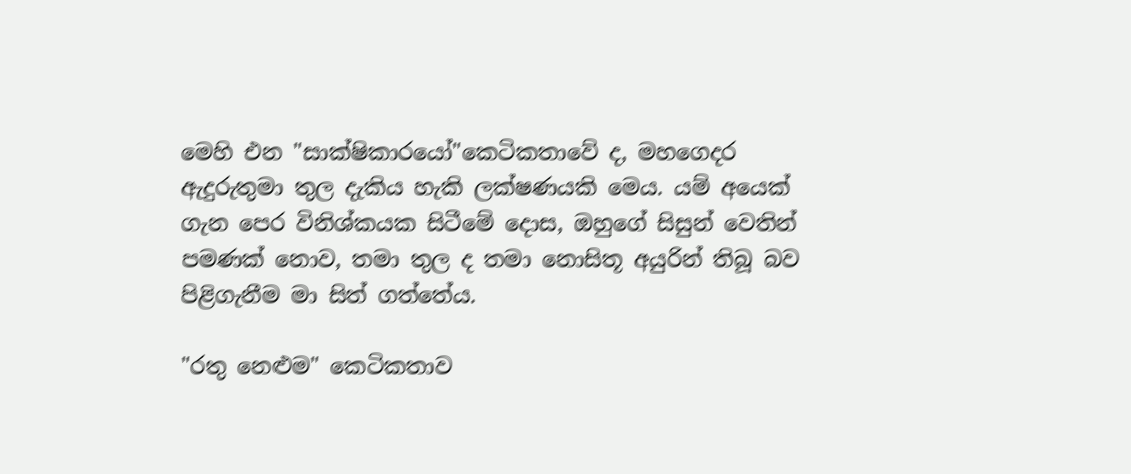මෙහි එන "සාක්ෂිකාරයෝ"කෙටිකතාවේ ද, මහගෙදර ඇදුරුතුමා තුල දැකිය හැකි ලක්ෂණයකි මෙය. යම් අයෙක් ගැන පෙර විනිශ්කයක සිටීමේ දොස, ඔහුගේ සිසුන් වෙතින් පමණක් නොව, තමා තුල ද තමා නොසිතූ අයුරින් තිබූ බව පිළිගැනීම මා සිත් ගත්තේය.

"රතු නෙළුම" කෙටිකතාව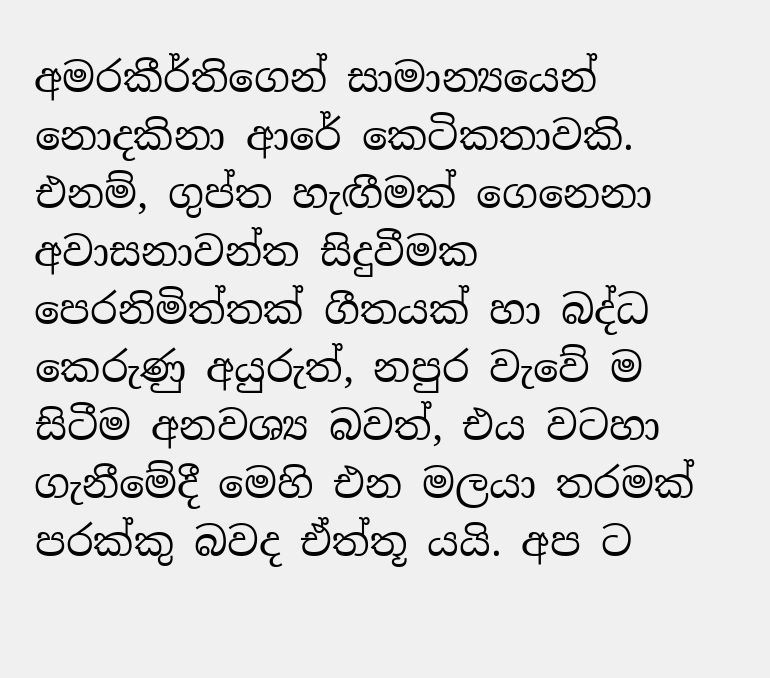අමරකීර්තිගෙන් සාමාන්‍යයෙන් නොදකිනා ආරේ කෙටිකතාවකි. එනම්, ගුප්ත හැඟීමක් ගෙනෙනා අවාසනාවන්ත සිදුවීමක පෙරනිමිත්තක් ගීතයක් හා බද්ධ කෙරුණු අයුරුත්, නපුර වැවේ ම සිටීම අනවශ්‍ය බවත්, එය වටහා ගැනීමේදී මෙහි එන මලයා තරමක් පරක්කු බවද ඒත්තූ යයි. අප ට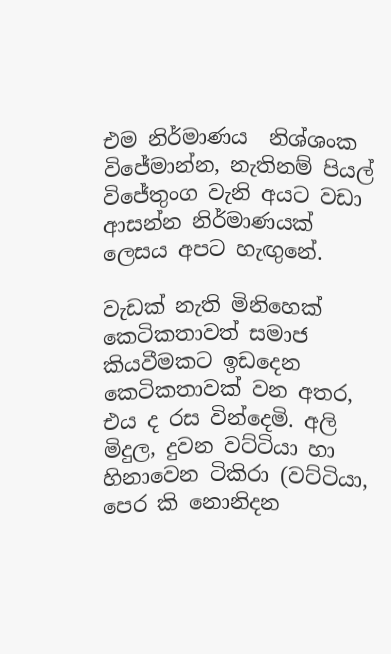එම නිර්මාණය  නිශ්ශංක විජේමාන්න, නැතිනම් පියල් විජේතුංග වැනි අයට වඩා ආසන්න නිර්මාණයක් ලෙසය අපට හැඟුනේ.

වැඩක් නැති මිනිහෙක් කෙටිකතාවත් සමාජ කියවීමකට ඉඩදෙන කෙටිකතාවක් වන අතර, එය ද රස වින්දෙමි. අලි මිදුල, දුවන වට්ටියා හා හිනාවෙන ටිකිරා (වට්ටියා, පෙර කි නොනිදන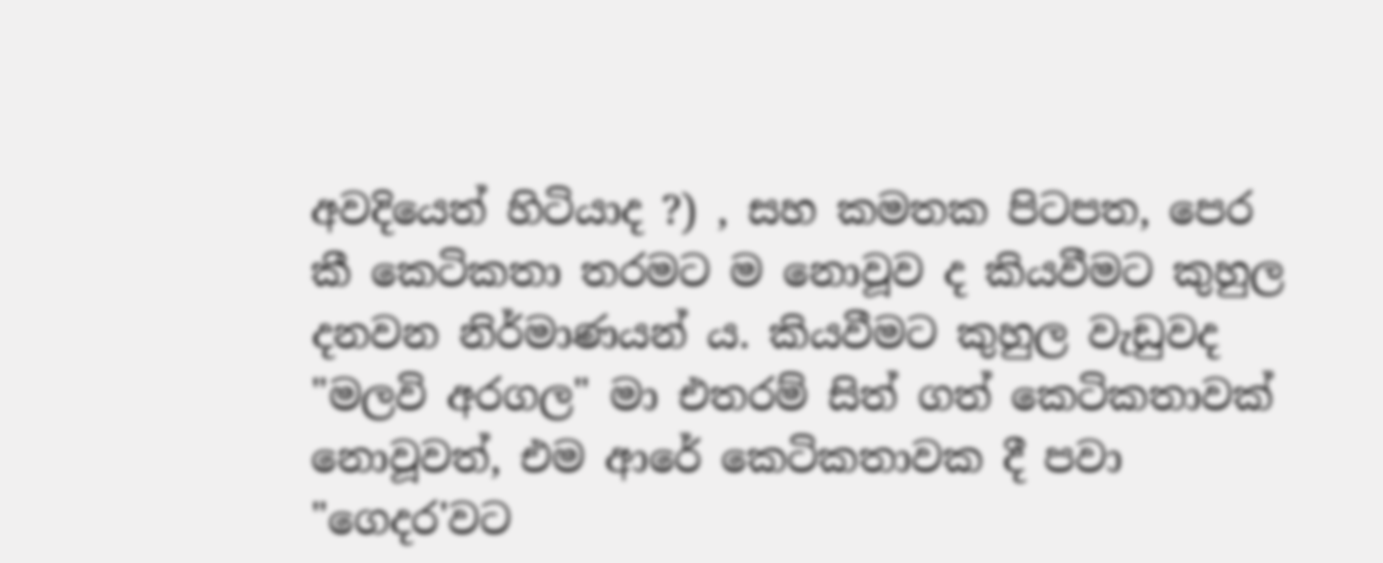අවදියෙත් හිටියාද ?) , සහ කමතක පිටපත, පෙර කී කෙටිකතා තරමට ම නොවූව ද කියවීමට කුහුල දනවන නිර්මාණයන් ය. කියවීමට කුහුල වැඩුවද "මලවි අරගල" මා එතරම් සිත් ගත් කෙටිකතාවක් නොවූවත්, එම ආරේ කෙටිකතාවක දී පවා "ගෙදර'වට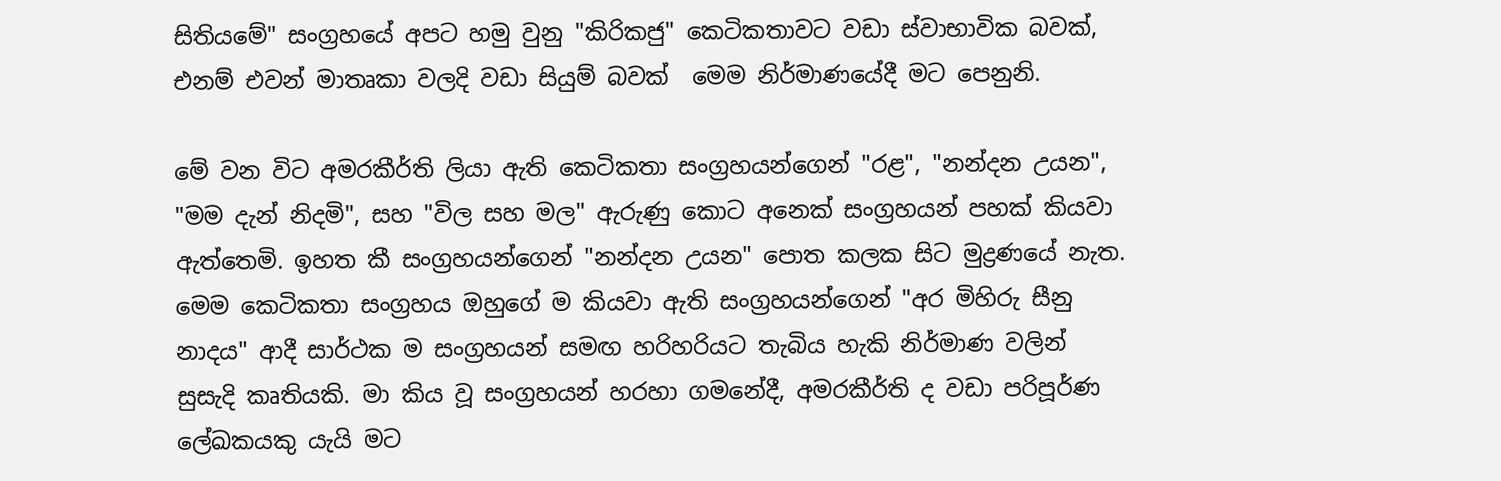සිතියමේ" සංග්‍රහයේ අපට හමු වුනු "කිරිකජු" කෙටිකතාවට වඩා ස්වාභාවික බවක්, එනම් එවන් මාතෘකා වලදි වඩා සියුම් බවක්  මෙම නිර්මාණයේදී මට පෙනුනි.

මේ වන විට අමරකීර්ති ලියා ඇති කෙටිකතා සංග්‍රහයන්ගෙන් "රළ", "නන්දන උයන", "මම දැන් නිදමි", සහ "විල සහ මල" ඇරුණු කොට අනෙක් සංග්‍රහයන් පහක් කියවා ඇත්තෙමි. ඉහත කී සංග්‍රහයන්ගෙන් "නන්දන උයන" පොත කලක සිට මුද්‍රණයේ නැත. මෙම කෙටිකතා සංග්‍රහය ඔහුගේ ම කියවා ඇති සංග්‍රහයන්ගෙන් "අර මිහිරු සීනු නාදය" ආදී සාර්ථක ම සංග්‍රහයන් සමඟ හරිහරියට තැබිය හැකි නිර්මාණ වලින් සුසැදි කෘතියකි. මා කිය වූ සංග්‍රහයන් හරහා ගමනේදී, අමරකීර්ති ද වඩා පරිපූර්ණ ලේඛකයකු යැයි මට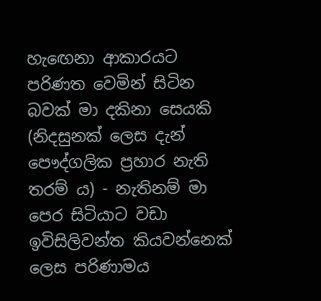හැඟෙනා ආකාරයට පරිණත වෙමින් සිටින බවක් මා දකිනා සෙයකි (නිදසුනක් ලෙස දැන් පෞද්ගලික ප්‍රහාර නැති තරම්‍ ය) - නැතිනම් මා පෙර සිටියාට වඩා ඉවිසිලිවන්ත කියවන්නෙක් ලෙස පරිණාමය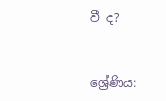වී ද?


ශ්‍රේණිය: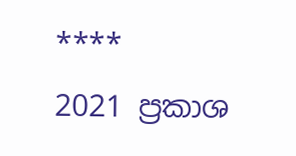****
2021 ප්‍රකාශ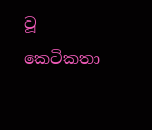වූ කෙටිකතා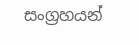සංග්‍රහයන්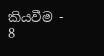කියවීම - 8